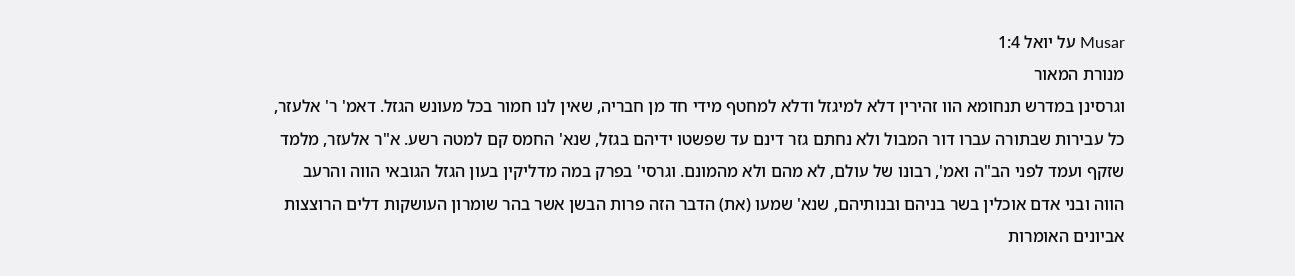Musar על יואל 1:4
מנורת המאור
וגרסינן במדרש תנחומא הוו זהירין דלא למיגזל ודלא למחטף מידי חד מן חבריה, שאין לנו חמור בכל מעונש הגזל. דאמ' ר' אלעזר, כל עבירות שבתורה עברו דור המבול ולא נחתם גזר דינם עד שפשטו ידיהם בגזל, שנא' החמס קם למטה רשע. א"ר אלעזר, מלמד שזקף ועמד לפני הב"ה ואמ', רבונו של עולם, לא מהם ולא מהמונם. וגרסי' בפרק במה מדליקין בעון הגזל הגובאי הווה והרעב הווה ובני אדם אוכלין בשר בניהם ובנותיהם, שנא' שמעו (את) הדבר הזה פרות הבשן אשר בהר שומרון העושקות דלים הרוצצות אביונים האומרות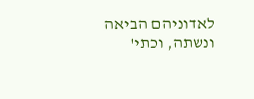לאדוניהם הביאה ונשתה, וכתי'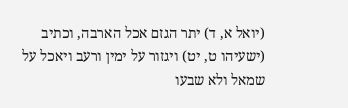(יואל א, ד) יתר הגזם אכל הארבה, וכתיב (ישעיהו ט, יט) ויגזור על ימין ורעב ויאכל על שמאל ולא שבעו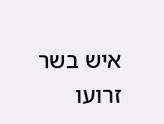איש בשר זרועו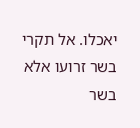יאכלו. אל תקרי בשר זרועו אלא בשר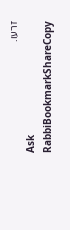זרעו.
Ask RabbiBookmarkShareCopy